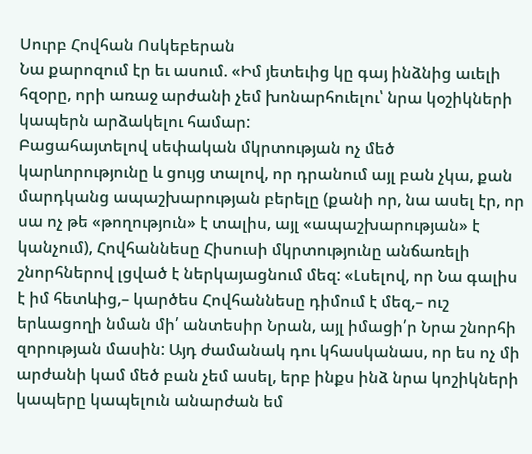Սուրբ Հովհան Ոսկեբերան
Նա քարոզում էր եւ ասում. «Իմ յետեւից կը գայ ինձնից աւելի հզօրը, որի առաջ արժանի չեմ խոնարհուելու՝ նրա կօշիկների կապերն արձակելու համար:
Բացահայտելով սեփական մկրտության ոչ մեծ կարևորությունը և ցույց տալով, որ դրանում այլ բան չկա, քան մարդկանց ապաշխարության բերելը (քանի որ, նա ասել էր, որ սա ոչ թե «թողություն» է տալիս, այլ «ապաշխարության» է կանչում), Հովհաննեսը Հիսուսի մկրտությունը անճառելի շնորհներով լցված է ներկայացնում մեզ: «Լսելով, որ Նա գալիս է իմ հետևից,– կարծես Հովհաննեսը դիմում է մեզ,– ուշ երևացողի նման մի՛ անտեսիր Նրան, այլ իմացի՛ր Նրա շնորհի զորության մասին: Այդ ժամանակ դու կհասկանաս, որ ես ոչ մի արժանի կամ մեծ բան չեմ ասել, երբ ինքս ինձ նրա կոշիկների կապերը կապելուն անարժան եմ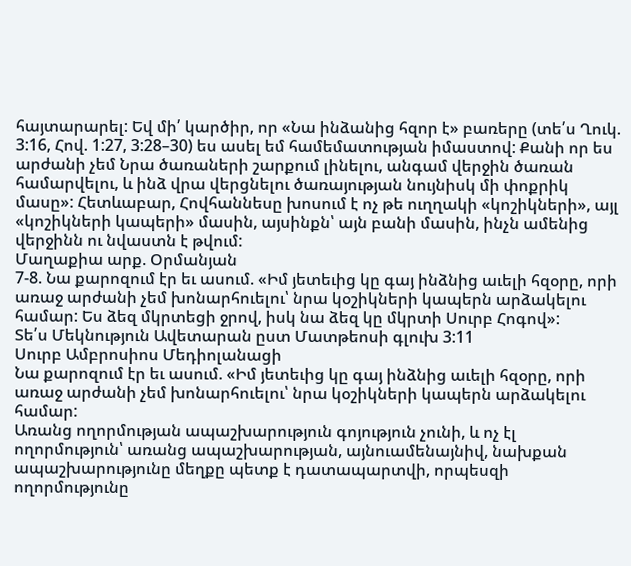հայտարարել: Եվ մի՛ կարծիր, որ «Նա ինձանից հզոր է» բառերը (տե՛ս Ղուկ. 3:16, Հով. 1:27, 3:28–30) ես ասել եմ համեմատության իմաստով: Քանի որ ես արժանի չեմ Նրա ծառաների շարքում լինելու, անգամ վերջին ծառան համարվելու, և ինձ վրա վերցնելու ծառայության նույնիսկ մի փոքրիկ մասը»: Հետևաբար, Հովհաննեսը խոսում է ոչ թե ուղղակի «կոշիկների», այլ «կոշիկների կապերի» մասին, այսինքն՝ այն բանի մասին, ինչն ամենից վերջինն ու նվաստն է թվում:
Մաղաքիա արք. Օրմանյան
7-8. Նա քարոզում էր եւ ասում. «Իմ յետեւից կը գայ ինձնից աւելի հզօրը, որի առաջ արժանի չեմ խոնարհուելու՝ նրա կօշիկների կապերն արձակելու համար: Ես ձեզ մկրտեցի ջրով, իսկ նա ձեզ կը մկրտի Սուրբ Հոգով»:
Տե՛ս Մեկնություն Ավետարան ըստ Մատթեոսի գլուխ 3:11
Սուրբ Ամբրոսիոս Մեդիոլանացի
Նա քարոզում էր եւ ասում. «Իմ յետեւից կը գայ ինձնից աւելի հզօրը, որի առաջ արժանի չեմ խոնարհուելու՝ նրա կօշիկների կապերն արձակելու համար:
Առանց ողորմության ապաշխարություն գոյություն չունի, և ոչ էլ ողորմություն՝ առանց ապաշխարության, այնուամենայնիվ, նախքան ապաշխարությունը մեղքը պետք է դատապարտվի, որպեսզի ողորմությունը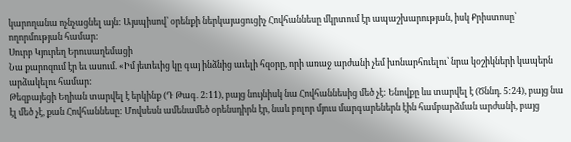կարողանա ոչնչացնել այն: Այսպիսով՝ օրենքի ներկայացուցիչ Հովհաննեսը մկրտում էր ապաշխարության, իսկ Քրիստոսը՝ ողորմության համար:
Սուրբ Կյուրեղ Երուսաղեմացի
Նա քարոզում էր եւ ասում. «Իմ յետեւից կը գայ ինձնից աւելի հզօրը, որի առաջ արժանի չեմ խոնարհուելու՝ նրա կօշիկների կապերն արձակելու համար:
Թեզբայեցի Եղիան տարվել է երկինք (Դ Թագ. 2:11), բայց նույնիսկ նա Հովհաննեսից մեծ չէ: Ենովքը ևս տարվել է (Ծննդ. 5:24), բայց նա էլ մեծ չէ, քան Հովհաննեսը: Մովսեսն ամենամեծ օրենսդիրն էր, նաև բոլոր մյուս մարգարեներն էին համբարձման արժանի, բայց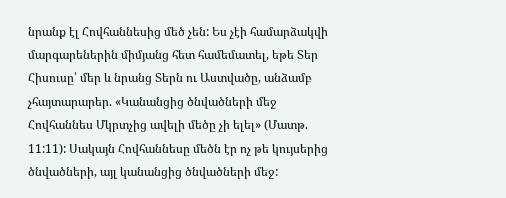նրանք էլ Հովհաննեսից մեծ չեն: Ես չէի համարձակվի մարգարեներին միմյանց հետ համեմատել, եթե Տեր Հիսուսը՝ մեր և նրանց Տերն ու Աստվածը, անձամբ չհայտարարեր. «Կանանցից ծնվածների մեջ Հովհաննես Մկրտչից ավելի մեծը չի ելել» (Մատթ. 11:11): Սակայն Հովհաննեսը մեծն էր ոչ թե կույսերից ծնվածների, այլ կանանցից ծնվածների մեջ: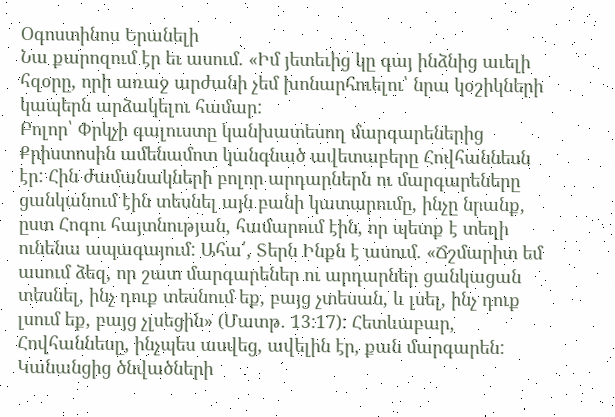Օգոստինոս Երանելի
Նա քարոզում էր եւ ասում. «Իմ յետեւից կը գայ ինձնից աւելի հզօրը, որի առաջ արժանի չեմ խոնարհուելու՝ նրա կօշիկների կապերն արձակելու համար:
Բոլոր՝ Փրկչի գալուստը կանխատեսող մարգարեներից Քրիստոսին ամենամոտ կանգնած ավետաբերը Հովհաննեսն էր: Հին ժամանակների բոլոր արդարներն ու մարգարեները ցանկանում էին տեսնել այն բանի կատարումը, ինչը նրանք, ըստ Հոգու հայտնության, համարում էին, որ պետք է տեղի ունենա ապագայում: Ահա՛, Տերն Ինքն է ասում. «Ճշմարիտ եմ ասում ձեզ, որ շատ մարգարեներ ու արդարներ ցանկացան տեսնել, ինչ դուք տեսնում եք, բայց չտեսան, և լսել, ինչ դուք լսում եք, բայց չլսեցին» (Մատթ. 13:17): Հետևաբար, Հովհաննեսը, ինչպես ասվեց, ավելին էր, քան մարգարեն: Կանանցից ծնվածների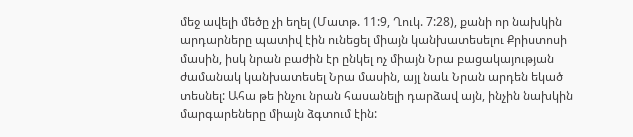մեջ ավելի մեծը չի եղել (Մատթ. 11:9, Ղուկ. 7:28), քանի որ նախկին արդարները պատիվ էին ունեցել միայն կանխատեսելու Քրիստոսի մասին, իսկ նրան բաժին էր ընկել ոչ միայն Նրա բացակայության ժամանակ կանխատեսել Նրա մասին, այլ նաև Նրան արդեն եկած տեսնել: Ահա թե ինչու նրան հասանելի դարձավ այն, ինչին նախկին մարգարեները միայն ձգտում էին: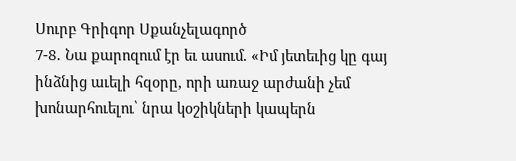Սուրբ Գրիգոր Սքանչելագործ
7-8․ Նա քարոզում էր եւ ասում. «Իմ յետեւից կը գայ ինձնից աւելի հզօրը, որի առաջ արժանի չեմ խոնարհուելու՝ նրա կօշիկների կապերն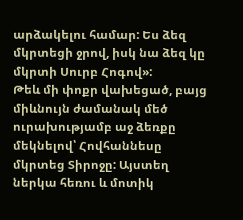արձակելու համար: Ես ձեզ մկրտեցի ջրով, իսկ նա ձեզ կը մկրտի Սուրբ Հոգով»:
Թեև մի փոքր վախեցած, բայց միևնույն ժամանակ մեծ ուրախությամբ աջ ձեռքը մեկնելով՝ Հովհաննեսը մկրտեց Տիրոջը: Այստեղ ներկա հեռու և մոտիկ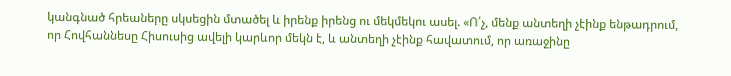կանգնած հրեաները սկսեցին մտածել և իրենք իրենց ու մեկմեկու ասել. «Ո՛չ, մենք անտեղի չէինք ենթադրում, որ Հովհաննեսը Հիսուսից ավելի կարևոր մեկն է, և անտեղի չէինք հավատում, որ առաջինը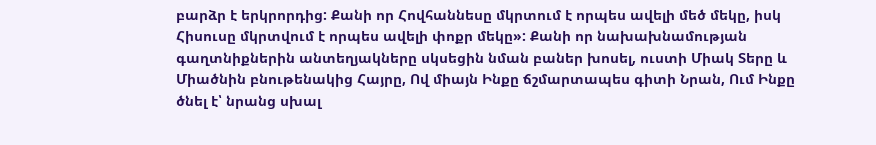բարձր է երկրորդից: Քանի որ Հովհաննեսը մկրտում է որպես ավելի մեծ մեկը, իսկ Հիսուսը մկրտվում է որպես ավելի փոքր մեկը»: Քանի որ նախախնամության գաղտնիքներին անտեղյակները սկսեցին նման բաներ խոսել, ուստի Միակ Տերը և Միածնին բնութենակից Հայրը, Ով միայն Ինքը ճշմարտապես գիտի Նրան, Ում Ինքը ծնել է՝ նրանց սխալ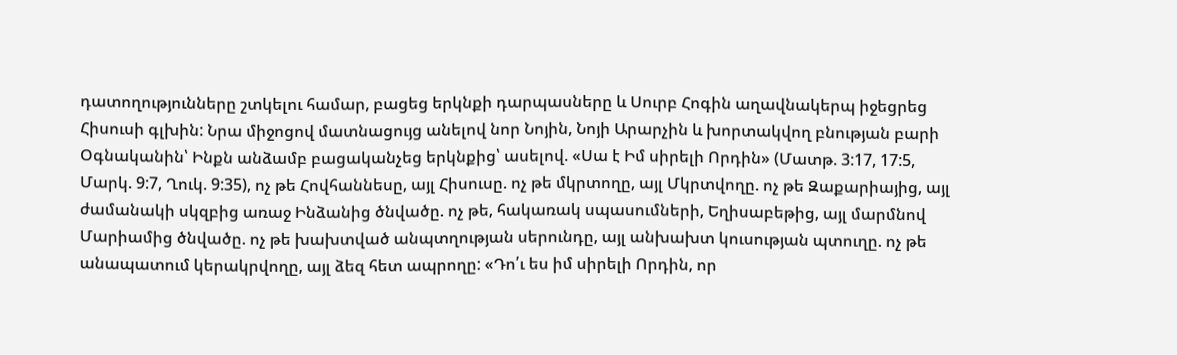դատողությունները շտկելու համար, բացեց երկնքի դարպասները և Սուրբ Հոգին աղավնակերպ իջեցրեց Հիսուսի գլխին: Նրա միջոցով մատնացույց անելով նոր Նոյին, Նոյի Արարչին և խորտակվող բնության բարի Օգնականին՝ Ինքն անձամբ բացականչեց երկնքից՝ ասելով. «Սա է Իմ սիրելի Որդին» (Մատթ. 3:17, 17:5, Մարկ. 9:7, Ղուկ. 9:35), ոչ թե Հովհաննեսը, այլ Հիսուսը. ոչ թե մկրտողը, այլ Մկրտվողը. ոչ թե Զաքարիայից, այլ ժամանակի սկզբից առաջ Ինձանից ծնվածը. ոչ թե, հակառակ սպասումների, Եղիսաբեթից, այլ մարմնով Մարիամից ծնվածը. ոչ թե խախտված անպտղության սերունդը, այլ անխախտ կուսության պտուղը. ոչ թե անապատում կերակրվողը, այլ ձեզ հետ ապրողը: «Դո՛ւ ես իմ սիրելի Որդին, որ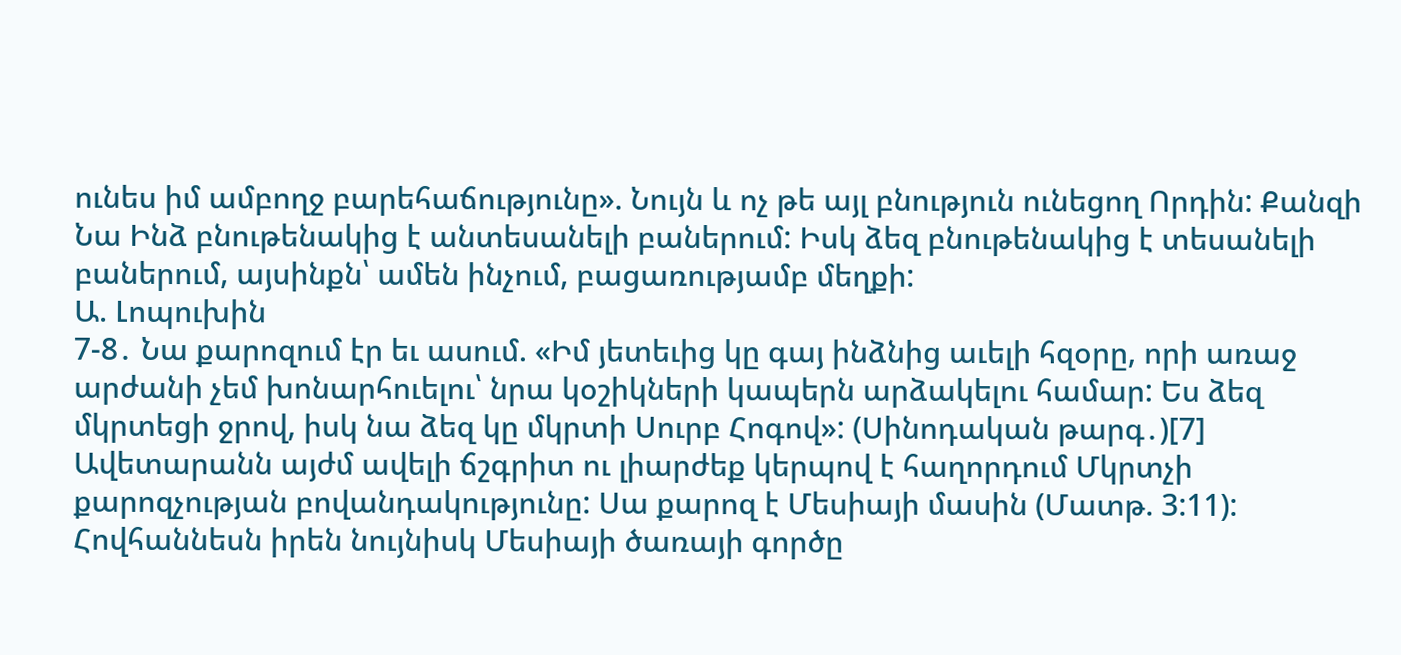ունես իմ ամբողջ բարեհաճությունը». Նույն և ոչ թե այլ բնություն ունեցող Որդին: Քանզի Նա Ինձ բնութենակից է անտեսանելի բաներում: Իսկ ձեզ բնութենակից է տեսանելի բաներում, այսինքն՝ ամեն ինչում, բացառությամբ մեղքի:
Ա. Լոպուխին
7-8․ Նա քարոզում էր եւ ասում. «Իմ յետեւից կը գայ ինձնից աւելի հզօրը, որի առաջ արժանի չեմ խոնարհուելու՝ նրա կօշիկների կապերն արձակելու համար: Ես ձեզ մկրտեցի ջրով, իսկ նա ձեզ կը մկրտի Սուրբ Հոգով»: (Սինոդական թարգ․)[7]
Ավետարանն այժմ ավելի ճշգրիտ ու լիարժեք կերպով է հաղորդում Մկրտչի քարոզչության բովանդակությունը: Սա քարոզ է Մեսիայի մասին (Մատթ. 3:11): Հովհաննեսն իրեն նույնիսկ Մեսիայի ծառայի գործը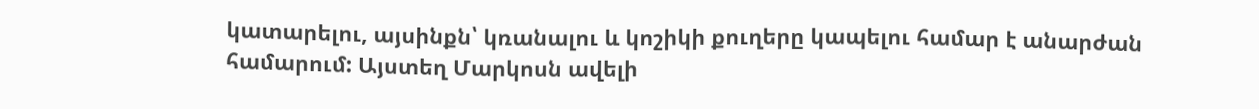կատարելու, այսինքն՝ կռանալու և կոշիկի քուղերը կապելու համար է անարժան համարում: Այստեղ Մարկոսն ավելի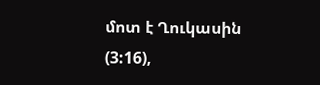մոտ է Ղուկասին (3:16),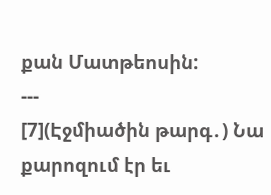քան Մատթեոսին:
---
[7](Էջմիածին թարգ․) Նա քարոզում էր եւ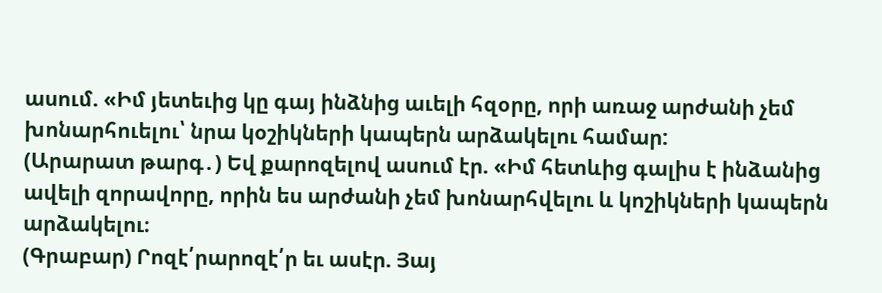ասում. «Իմ յետեւից կը գայ ինձնից աւելի հզօրը, որի առաջ արժանի չեմ խոնարհուելու՝ նրա կօշիկների կապերն արձակելու համար:
(Արարատ թարգ․) Եվ քարոզելով ասում էր. «Իմ հետևից գալիս է ինձանից ավելի զորավորը, որին ես արժանի չեմ խոնարհվելու և կոշիկների կապերն արձակելու։
(Գրաբար) Րոզէ՛րարոզէ՛ր եւ ասէր. Յայ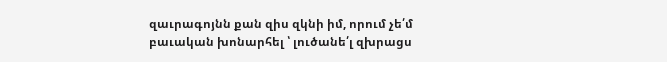զաւրագոյնն քան զիս զկնի իմ, որում չե՛մ բաւական խոնարհել ՝ լուծանե՛լ զխրացս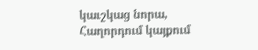կաւշկաց նորա,
Հաղորդում կայքում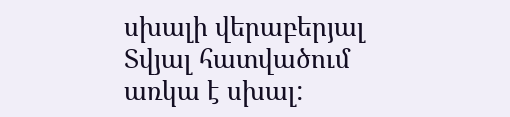սխալի վերաբերյալ
Տվյալ հատվածում առկա է սխալ: